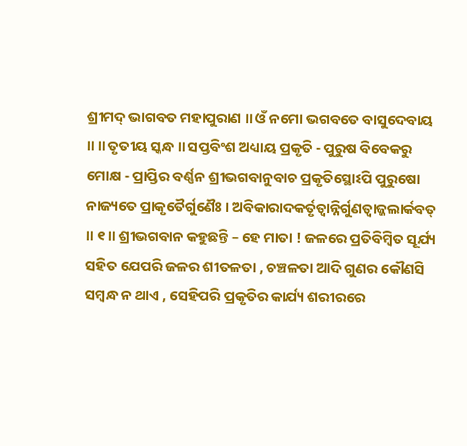ଶ୍ରୀମଦ୍ ଭାଗବତ ମହାପୁରାଣ ॥ ଓଁ ନମୋ ଭଗବତେ ବାସୁଦେବାୟ ॥ ॥ ତୃତୀୟ ସ୍କନ୍ଧ ॥ ସପ୍ତବିଂଶ ଅଧ୍ୟାୟ ପ୍ରକୃତି - ପୁରୁଷ ବିବେକରୁ ମୋକ୍ଷ - ପ୍ରାପ୍ତିର ବର୍ଣ୍ଣନ ଶ୍ରୀଭଗବାନୁବାଚ ପ୍ରକୃତିସ୍ଥୋଽପି ପୁରୁଷୋ ନାଜ୍ୟତେ ପ୍ରାକୃତୈର୍ଗୁଣୈଃ । ଅବିକାରାଦକର୍ତୃତ୍ୱାନ୍ନିର୍ଗୁଣତ୍ୱାଜ୍ଜଲାର୍କବତ୍ ॥ ୧॥ ଶ୍ରୀଭଗବାନ କହୁଛନ୍ତି – ହେ ମାତା ! ଜଳରେ ପ୍ରତିବିମ୍ବିତ ସୂର୍ଯ୍ୟ ସହିତ ଯେପରି ଜଳର ଶୀତଳତା , ଚଞ୍ଚଳତା ଆଦି ଗୁଣର କୌଣସି ସମ୍ବନ୍ଧ ନ ଥାଏ , ସେହିପରି ପ୍ରକୃତିର କାର୍ଯ୍ୟ ଶରୀରରେ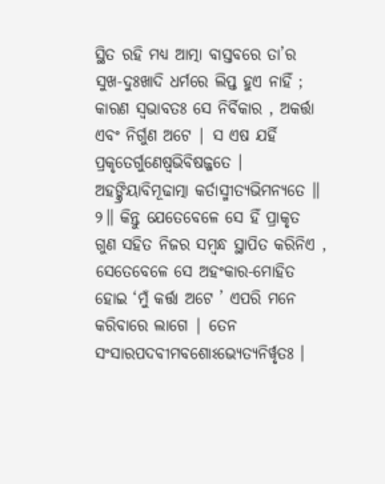ସ୍ଥିତ ରହି ମଧ୍ୟ ଆତ୍ମା ବାସ୍ତବରେ ତା’ର ସୁଖ-ଦୁଃଖାଦି ଧର୍ମରେ ଲିପ୍ତ ହୁଏ ନାହିଁ ; କାରଣ ସ୍ବଭାବତଃ ସେ ନିର୍ବିକାର , ଅକର୍ତ୍ତା ଏବଂ ନିର୍ଗୁଣ ଅଟେ | ସ ଏଷ ଯର୍ହି ପ୍ରକୃତେର୍ଗୁଣେଷ୍ୱଭିବିଷଜ୍ଜତେ । ଅହଙ୍କ୍ରିୟାବିମୂଢାତ୍ମା କର୍ତାସ୍ମୀତ୍ୟଭିମନ୍ୟତେ ॥ ୨॥ କିନ୍ତୁ ଯେତେବେଳେ ସେ ହିଁ ପ୍ରାକୃତ ଗୁଣ ସହିତ ନିଜର ସମ୍ବନ୍ଧ ସ୍ଥାପିତ କରିନିଏ , ସେତେବେଳେ ସେ ଅହଂକାର-ମୋହିତ ହୋଇ ‘ମୁଁ କର୍ତ୍ତା ଅଟେ ’ ଏପରି ମନେ କରିବାରେ ଲାଗେ | ତେନ ସଂସାରପଦବୀମବଶୋଽଭ୍ୟେତ୍ୟନିର୍ୱୃତଃ ।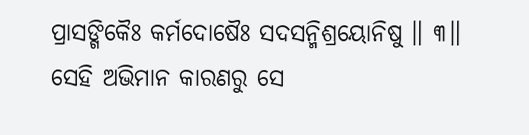ପ୍ରାସଙ୍ଗିକୈଃ କର୍ମଦୋଷୈଃ ସଦସନ୍ମିଶ୍ରୟୋନିଷୁ ॥ ୩॥ ସେହି ଅଭିମାନ କାରଣରୁ ସେ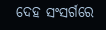ଦେହ ସଂସର୍ଗରେ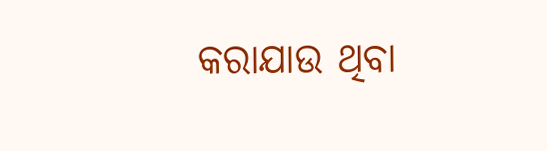କରାଯାଉ ଥିବା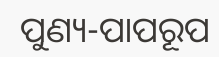ପୁଣ୍ୟ-ପାପରୂପ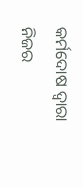କର୍ମଦୋଷ ଦ୍ବାରା ନିଜର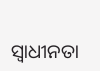ସ୍ବାଧୀନତା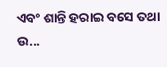ଏବଂ ଶାନ୍ତି ହରାଇ ବସେ ତଥା ଉ...